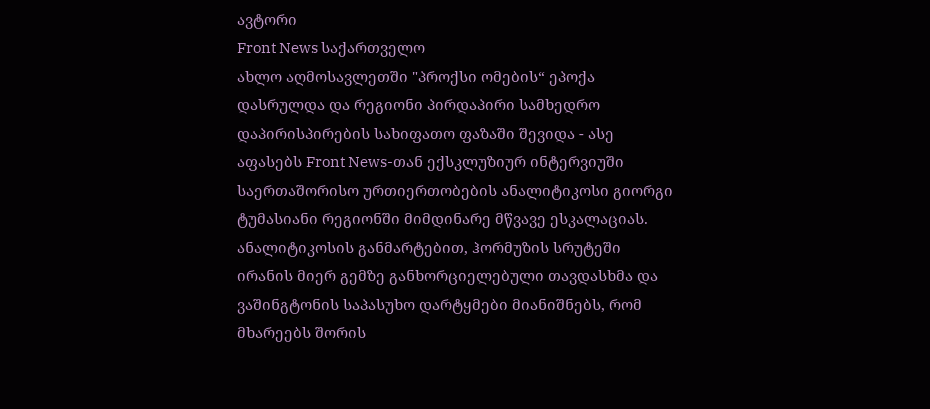ავტორი
Front News საქართველო
ახლო აღმოსავლეთში "პროქსი ომების“ ეპოქა დასრულდა და რეგიონი პირდაპირი სამხედრო დაპირისპირების სახიფათო ფაზაში შევიდა - ასე აფასებს Front News-თან ექსკლუზიურ ინტერვიუში საერთაშორისო ურთიერთობების ანალიტიკოსი გიორგი ტუმასიანი რეგიონში მიმდინარე მწვავე ესკალაციას. ანალიტიკოსის განმარტებით, ჰორმუზის სრუტეში ირანის მიერ გემზე განხორციელებული თავდასხმა და ვაშინგტონის საპასუხო დარტყმები მიანიშნებს, რომ მხარეებს შორის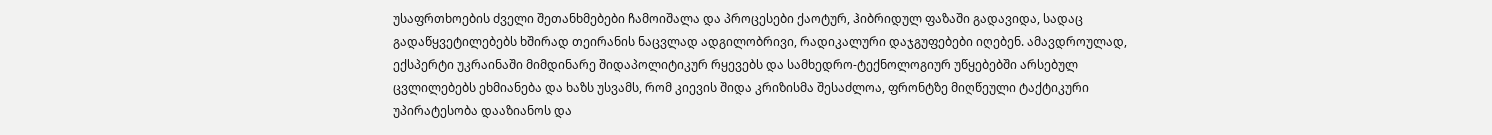უსაფრთხოების ძველი შეთანხმებები ჩამოიშალა და პროცესები ქაოტურ, ჰიბრიდულ ფაზაში გადავიდა, სადაც გადაწყვეტილებებს ხშირად თეირანის ნაცვლად ადგილობრივი, რადიკალური დაჯგუფებები იღებენ. ამავდროულად, ექსპერტი უკრაინაში მიმდინარე შიდაპოლიტიკურ რყევებს და სამხედრო-ტექნოლოგიურ უწყებებში არსებულ ცვლილებებს ეხმიანება და ხაზს უსვამს, რომ კიევის შიდა კრიზისმა შესაძლოა, ფრონტზე მიღწეული ტაქტიკური უპირატესობა დააზიანოს და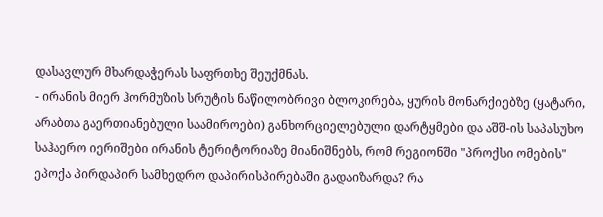დასავლურ მხარდაჭერას საფრთხე შეუქმნას.
- ირანის მიერ ჰორმუზის სრუტის ნაწილობრივი ბლოკირება, ყურის მონარქიებზე (ყატარი, არაბთა გაერთიანებული საამიროები) განხორციელებული დარტყმები და აშშ-ის საპასუხო საჰაერო იერიშები ირანის ტერიტორიაზე მიანიშნებს, რომ რეგიონში "პროქსი ომების" ეპოქა პირდაპირ სამხედრო დაპირისპირებაში გადაიზარდა? რა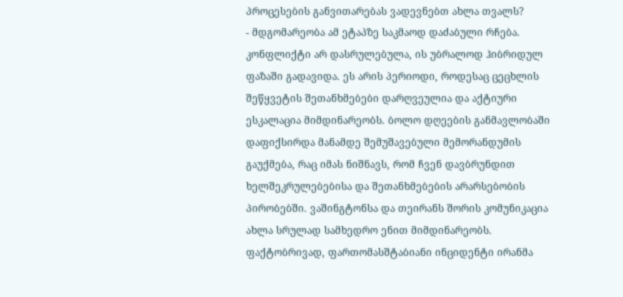პროცესების განვითარებას ვადევნებთ ახლა თვალს?
- მდგომარეობა ამ ეტაპზე საკმაოდ დაძაბული რჩება. კონფლიქტი არ დასრულებულა, ის უბრალოდ ჰიბრიდულ ფაზაში გადავიდა. ეს არის პერიოდი, როდესაც ცეცხლის შეწყვეტის შეთანხმებები დარღვეულია და აქტიური ესკალაცია მიმდინარეობს. ბოლო დღეების განმავლობაში დაფიქსირდა მანამდე შემუშავებული მემორანდუმის გაუქმება, რაც იმას ნიშნავს, რომ ჩვენ დავბრუნდით ხელშეკრულებებისა და შეთანხმებების არარსებობის პირობებში. ვაშინგტონსა და თეირანს შორის კომუნიკაცია ახლა სრულად სამხედრო ენით მიმდინარეობს.
ფაქტობრივად, ფართომასშტაბიანი ინციდენტი ირანმა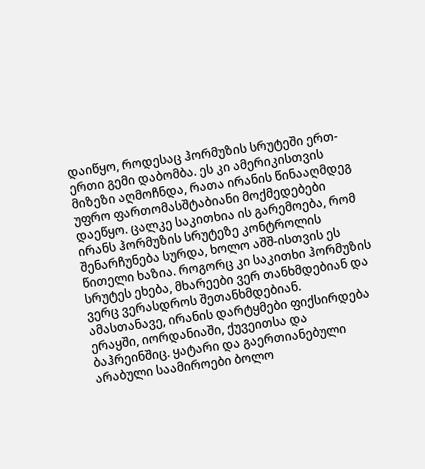დაიწყო, როდესაც ჰორმუზის სრუტეში ერთ-ერთი გემი დაბომბა. ეს კი ამერიკისთვის მიზეზი აღმოჩნდა, რათა ირანის წინააღმდეგ უფრო ფართომასშტაბიანი მოქმედებები დაეწყო. ცალკე საკითხია ის გარემოება, რომ ირანს ჰორმუზის სრუტეზე კონტროლის შენარჩუნება სურდა, ხოლო აშშ-ისთვის ეს წითელი ხაზია. როგორც კი საკითხი ჰორმუზის სრუტეს ეხება, მხარეები ვერ თანხმდებიან და ვერც ვერასდროს შეთანხმდებიან.
ამასთანავე, ირანის დარტყმები ფიქსირდება ერაყში, იორდანიაში, ქუვეითსა და ბაჰრეინშიც. ყატარი და გაერთიანებული არაბული საამიროები ბოლო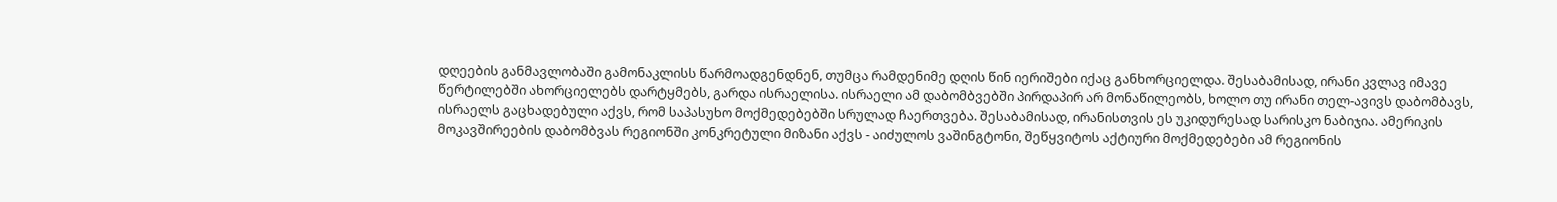დღეების განმავლობაში გამონაკლისს წარმოადგენდნენ, თუმცა რამდენიმე დღის წინ იერიშები იქაც განხორციელდა. შესაბამისად, ირანი კვლავ იმავე წერტილებში ახორციელებს დარტყმებს, გარდა ისრაელისა. ისრაელი ამ დაბომბვებში პირდაპირ არ მონაწილეობს, ხოლო თუ ირანი თელ-ავივს დაბომბავს, ისრაელს გაცხადებული აქვს, რომ საპასუხო მოქმედებებში სრულად ჩაერთვება. შესაბამისად, ირანისთვის ეს უკიდურესად სარისკო ნაბიჯია. ამერიკის მოკავშირეების დაბომბვას რეგიონში კონკრეტული მიზანი აქვს - აიძულოს ვაშინგტონი, შეწყვიტოს აქტიური მოქმედებები ამ რეგიონის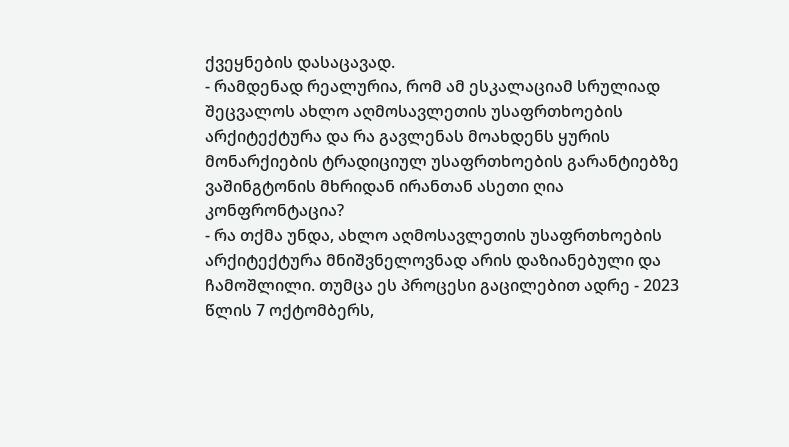ქვეყნების დასაცავად.
- რამდენად რეალურია, რომ ამ ესკალაციამ სრულიად შეცვალოს ახლო აღმოსავლეთის უსაფრთხოების არქიტექტურა და რა გავლენას მოახდენს ყურის მონარქიების ტრადიციულ უსაფრთხოების გარანტიებზე ვაშინგტონის მხრიდან ირანთან ასეთი ღია კონფრონტაცია?
- რა თქმა უნდა, ახლო აღმოსავლეთის უსაფრთხოების არქიტექტურა მნიშვნელოვნად არის დაზიანებული და ჩამოშლილი. თუმცა ეს პროცესი გაცილებით ადრე - 2023 წლის 7 ოქტომბერს,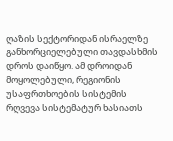ღაზის სექტორიდან ისრაელზე განხორციელებული თავდასხმის დროს დაიწყო. ამ დროიდან მოყოლებული, რეგიონის უსაფრთხოების სისტემის რღვევა სისტემატურ ხასიათს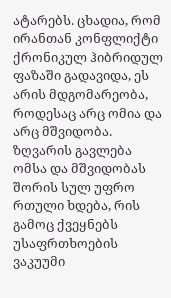ატარებს. ცხადია, რომ ირანთან კონფლიქტი ქრონიკულ ჰიბრიდულ ფაზაში გადავიდა, ეს არის მდგომარეობა, როდესაც არც ომია და არც მშვიდობა. ზღვარის გავლება ომსა და მშვიდობას შორის სულ უფრო რთული ხდება, რის გამოც ქვეყნებს უსაფრთხოების ვაკუუმი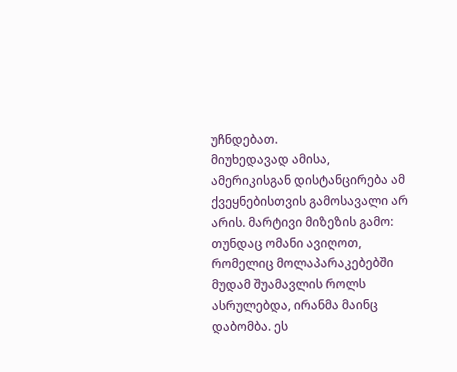უჩნდებათ.
მიუხედავად ამისა, ამერიკისგან დისტანცირება ამ ქვეყნებისთვის გამოსავალი არ არის. მარტივი მიზეზის გამო: თუნდაც ომანი ავიღოთ, რომელიც მოლაპარაკებებში მუდამ შუამავლის როლს ასრულებდა, ირანმა მაინც დაბომბა. ეს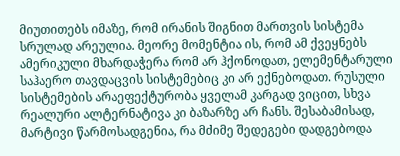მიუთითებს იმაზე, რომ ირანის შიგნით მართვის სისტემა სრულად არეულია. მეორე მომენტია ის, რომ ამ ქვეყნებს ამერიკული მხარდაჭერა რომ არ ჰქონოდათ, ელემენტარული საჰაერო თავდაცვის სისტემებიც კი არ ექნებოდათ. რუსული სისტემების არაეფექტურობა ყველამ კარგად ვიცით, სხვა რეალური ალტერნატივა კი ბაზარზე არ ჩანს. შესაბამისად, მარტივი წარმოსადგენია, რა მძიმე შედეგები დადგებოდა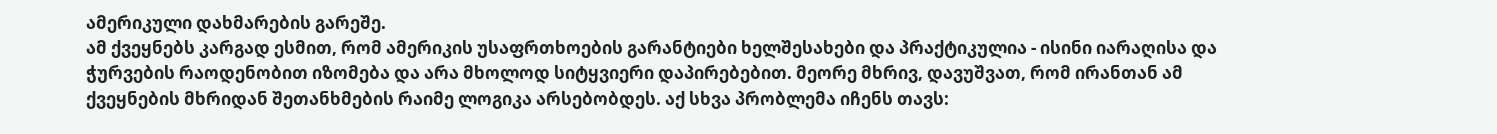ამერიკული დახმარების გარეშე.
ამ ქვეყნებს კარგად ესმით, რომ ამერიკის უსაფრთხოების გარანტიები ხელშესახები და პრაქტიკულია - ისინი იარაღისა და ჭურვების რაოდენობით იზომება და არა მხოლოდ სიტყვიერი დაპირებებით. მეორე მხრივ, დავუშვათ, რომ ირანთან ამ ქვეყნების მხრიდან შეთანხმების რაიმე ლოგიკა არსებობდეს. აქ სხვა პრობლემა იჩენს თავს: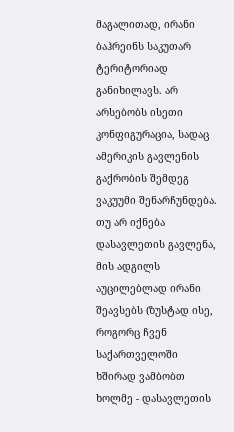მაგალითად, ირანი ბაჰრეინს საკუთარ ტერიტორიად განიხილავს. არ არსებობს ისეთი კონფიგურაცია, სადაც ამერიკის გავლენის გაქრობის შემდეგ ვაკუუმი შენარჩუნდება. თუ არ იქნება დასავლეთის გავლენა, მის ადგილს აუცილებლად ირანი შეავსებს (ზუსტად ისე, როგორც ჩვენ საქართველოში ხშირად ვამბობთ ხოლმე - დასავლეთის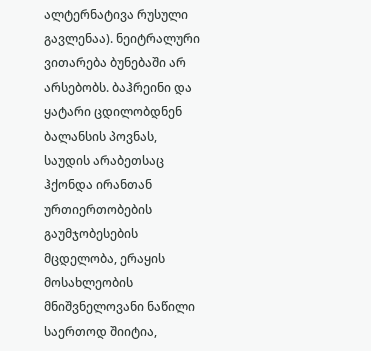ალტერნატივა რუსული გავლენაა). ნეიტრალური ვითარება ბუნებაში არ არსებობს. ბაჰრეინი და ყატარი ცდილობდნენ ბალანსის პოვნას, საუდის არაბეთსაც ჰქონდა ირანთან ურთიერთობების გაუმჯობესების მცდელობა, ერაყის მოსახლეობის მნიშვნელოვანი ნაწილი საერთოდ შიიტია,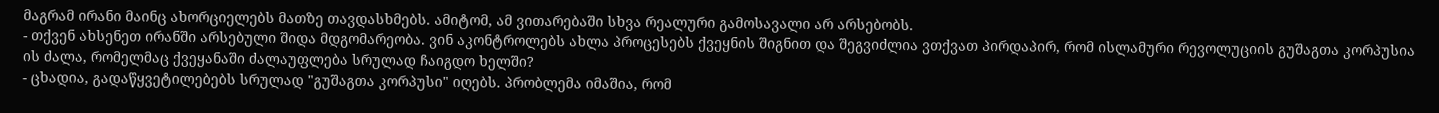მაგრამ ირანი მაინც ახორციელებს მათზე თავდასხმებს. ამიტომ, ამ ვითარებაში სხვა რეალური გამოსავალი არ არსებობს.
- თქვენ ახსენეთ ირანში არსებული შიდა მდგომარეობა. ვინ აკონტროლებს ახლა პროცესებს ქვეყნის შიგნით და შეგვიძლია ვთქვათ პირდაპირ, რომ ისლამური რევოლუციის გუშაგთა კორპუსია ის ძალა, რომელმაც ქვეყანაში ძალაუფლება სრულად ჩაიგდო ხელში?
- ცხადია, გადაწყვეტილებებს სრულად "გუშაგთა კორპუსი" იღებს. პრობლემა იმაშია, რომ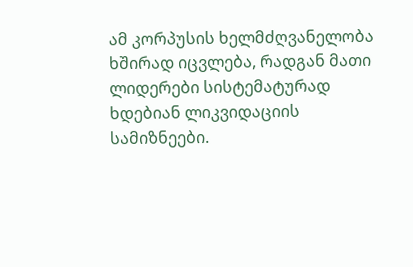ამ კორპუსის ხელმძღვანელობა ხშირად იცვლება, რადგან მათი ლიდერები სისტემატურად ხდებიან ლიკვიდაციის სამიზნეები.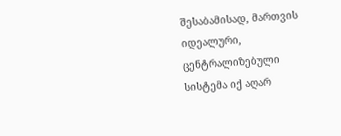შესაბამისად, მართვის იდეალური, ცენტრალიზებული სისტემა იქ აღარ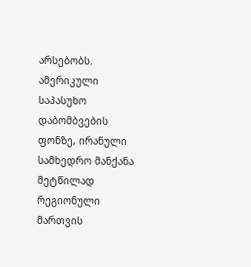არსებობს. ამერიკული საპასუხო დაბომბვების ფონზე, ირანული სამხედრო მანქანა მეტწილად რეგიონული მართვის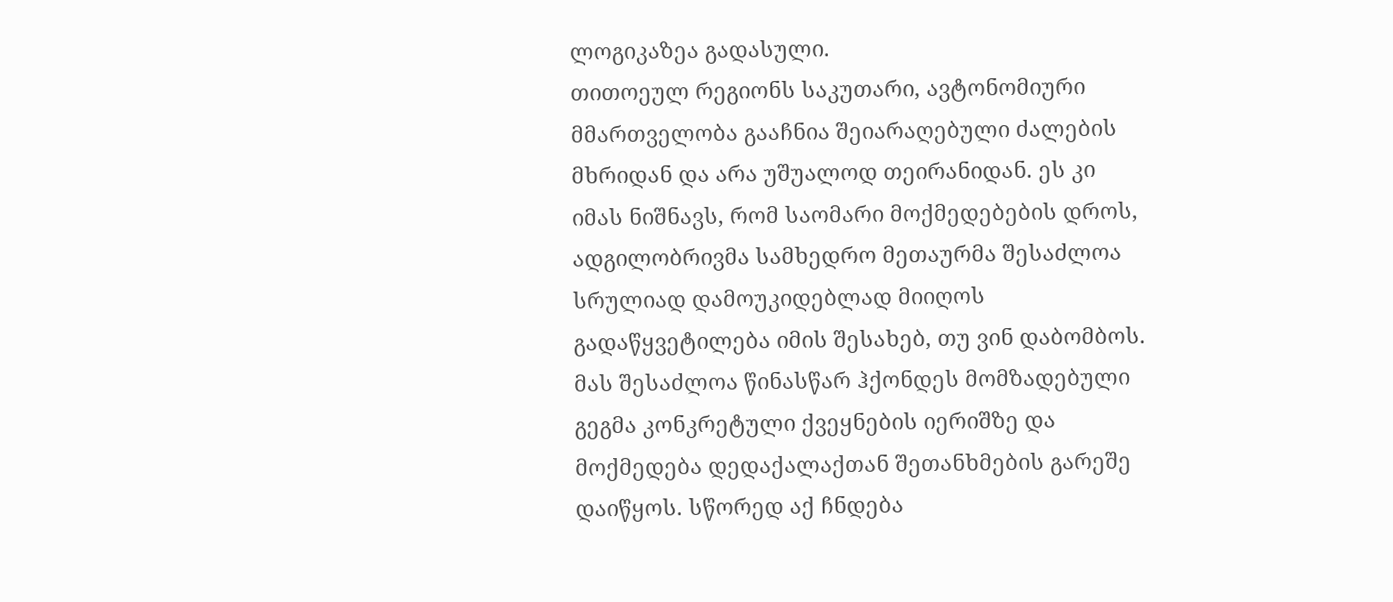ლოგიკაზეა გადასული.
თითოეულ რეგიონს საკუთარი, ავტონომიური მმართველობა გააჩნია შეიარაღებული ძალების მხრიდან და არა უშუალოდ თეირანიდან. ეს კი იმას ნიშნავს, რომ საომარი მოქმედებების დროს, ადგილობრივმა სამხედრო მეთაურმა შესაძლოა სრულიად დამოუკიდებლად მიიღოს გადაწყვეტილება იმის შესახებ, თუ ვინ დაბომბოს. მას შესაძლოა წინასწარ ჰქონდეს მომზადებული გეგმა კონკრეტული ქვეყნების იერიშზე და მოქმედება დედაქალაქთან შეთანხმების გარეშე დაიწყოს. სწორედ აქ ჩნდება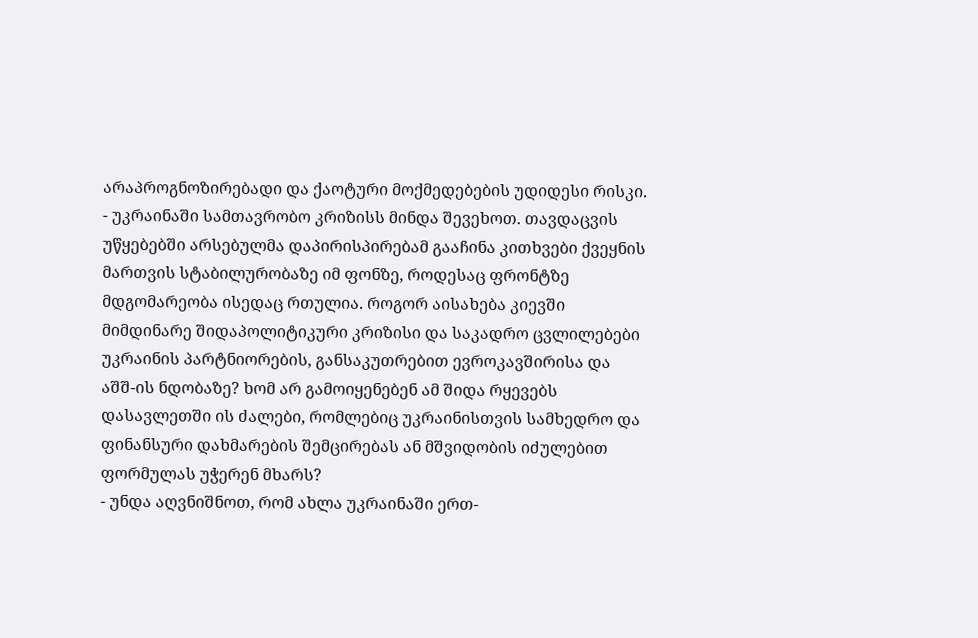არაპროგნოზირებადი და ქაოტური მოქმედებების უდიდესი რისკი.
- უკრაინაში სამთავრობო კრიზისს მინდა შევეხოთ. თავდაცვის უწყებებში არსებულმა დაპირისპირებამ გააჩინა კითხვები ქვეყნის მართვის სტაბილურობაზე იმ ფონზე, როდესაც ფრონტზე მდგომარეობა ისედაც რთულია. როგორ აისახება კიევში მიმდინარე შიდაპოლიტიკური კრიზისი და საკადრო ცვლილებები უკრაინის პარტნიორების, განსაკუთრებით ევროკავშირისა და აშშ-ის ნდობაზე? ხომ არ გამოიყენებენ ამ შიდა რყევებს დასავლეთში ის ძალები, რომლებიც უკრაინისთვის სამხედრო და ფინანსური დახმარების შემცირებას ან მშვიდობის იძულებით ფორმულას უჭერენ მხარს?
- უნდა აღვნიშნოთ, რომ ახლა უკრაინაში ერთ-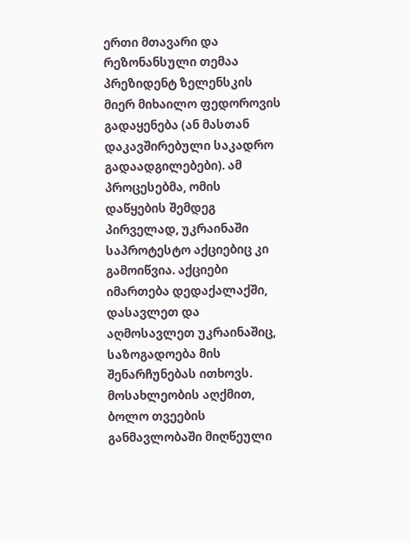ერთი მთავარი და რეზონანსული თემაა პრეზიდენტ ზელენსკის მიერ მიხაილო ფედოროვის გადაყენება (ან მასთან დაკავშირებული საკადრო გადაადგილებები). ამ პროცესებმა, ომის დაწყების შემდეგ პირველად, უკრაინაში საპროტესტო აქციებიც კი გამოიწვია. აქციები იმართება დედაქალაქში, დასავლეთ და აღმოსავლეთ უკრაინაშიც, საზოგადოება მის შენარჩუნებას ითხოვს.
მოსახლეობის აღქმით, ბოლო თვეების განმავლობაში მიღწეული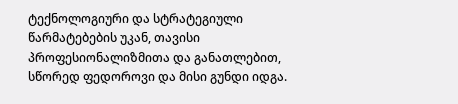ტექნოლოგიური და სტრატეგიული წარმატებების უკან, თავისი პროფესიონალიზმითა და განათლებით, სწორედ ფედოროვი და მისი გუნდი იდგა.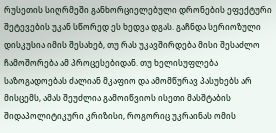რუსეთის სიღრმეში განხორციელებული დრონების ეფექტური შეტევების უკან სწორედ ეს ხედვა დგას. გაჩნდა სერიოზული დისკუსია იმის შესახებ, თუ რას უკავშირდება მისი შესაძლო ჩამოშორება ამ პროცესებიდან. თუ ხელისუფლება საზოგადოებას ძალიან მკაფიო და ამომწურავ პასუხებს არ მისცემს, ამას შეუძლია გამოიწვიოს ისეთი მასშტაბის შიდაპოლიტიკური კრიზისი, როგორიც უკრაინას ომის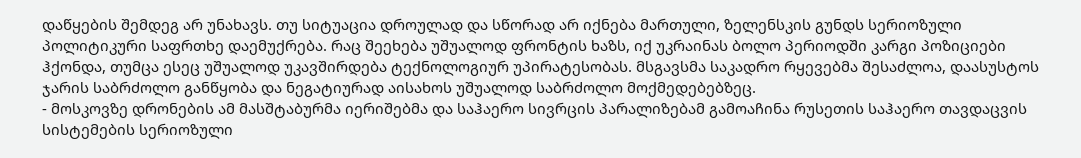დაწყების შემდეგ არ უნახავს. თუ სიტუაცია დროულად და სწორად არ იქნება მართული, ზელენსკის გუნდს სერიოზული პოლიტიკური საფრთხე დაემუქრება. რაც შეეხება უშუალოდ ფრონტის ხაზს, იქ უკრაინას ბოლო პერიოდში კარგი პოზიციები ჰქონდა, თუმცა ესეც უშუალოდ უკავშირდება ტექნოლოგიურ უპირატესობას. მსგავსმა საკადრო რყევებმა შესაძლოა, დაასუსტოს ჯარის საბრძოლო განწყობა და ნეგატიურად აისახოს უშუალოდ საბრძოლო მოქმედებებზეც.
- მოსკოვზე დრონების ამ მასშტაბურმა იერიშებმა და საჰაერო სივრცის პარალიზებამ გამოაჩინა რუსეთის საჰაერო თავდაცვის სისტემების სერიოზული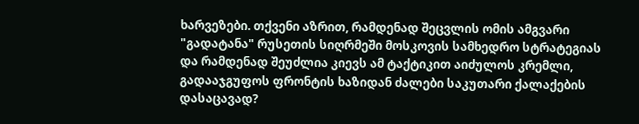ხარვეზები. თქვენი აზრით, რამდენად შეცვლის ომის ამგვარი "გადატანა" რუსეთის სიღრმეში მოსკოვის სამხედრო სტრატეგიას და რამდენად შეუძლია კიევს ამ ტაქტიკით აიძულოს კრემლი, გადააჯგუფოს ფრონტის ხაზიდან ძალები საკუთარი ქალაქების დასაცავად?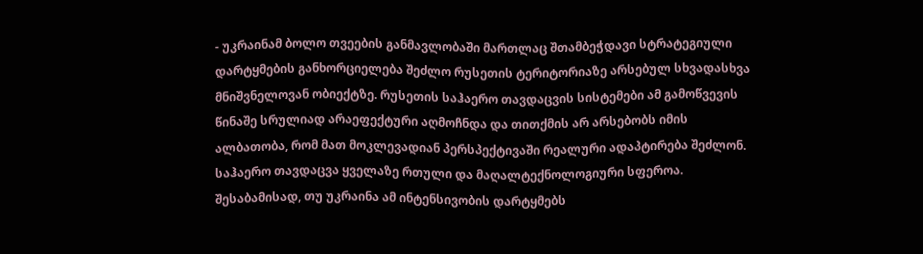- უკრაინამ ბოლო თვეების განმავლობაში მართლაც შთამბეჭდავი სტრატეგიული დარტყმების განხორციელება შეძლო რუსეთის ტერიტორიაზე არსებულ სხვადასხვა მნიშვნელოვან ობიექტზე. რუსეთის საჰაერო თავდაცვის სისტემები ამ გამოწვევის წინაშე სრულიად არაეფექტური აღმოჩნდა და თითქმის არ არსებობს იმის ალბათობა, რომ მათ მოკლევადიან პერსპექტივაში რეალური ადაპტირება შეძლონ. საჰაერო თავდაცვა ყველაზე რთული და მაღალტექნოლოგიური სფეროა. შესაბამისად, თუ უკრაინა ამ ინტენსივობის დარტყმებს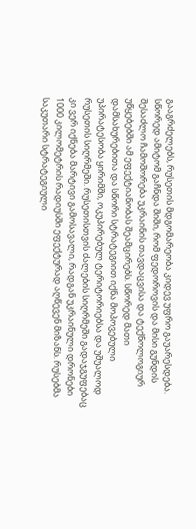გააგრძელებს, რუსეთის მდგომარეობა კიდევ უფრო გაუარესდება.
სწორედ ამიტომ გაჩნდა შიში, რომ ფედოროვის და მისი გუნდის შესაძლო ჩამოშორება უკრაინის თავდაცვისა და ტექნოლოგიურ უწყებებში ამ ეფექტიანობას შეამცირებს. სწორედ მათი დამსახურებითა და სწორი სტრატეგიით იქნა მოპოვებული უპირატესობა ყირიმში, ოკუპირებულ ტერიტორიებსა და უშუალოდ რუსეთის სიღრმეში. რუსეთისთვის ძალების სიღრმეში გადაჯგუფებაც კი ვერ იქნება მარტივი გამოსავალი, რადგან უკრაინული დრონები 1000 კილომეტრის რადიუსში ეფექტურად აღწევენ მიზანს. რუსებმა საკუთარი სტრატეგიული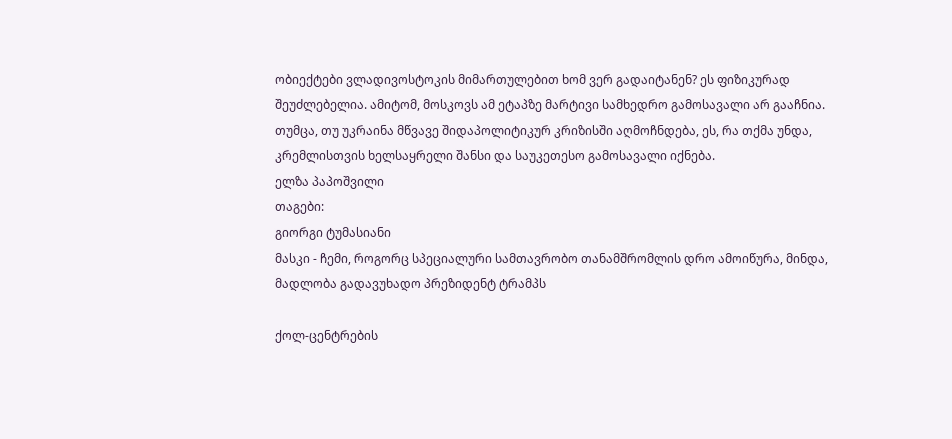ობიექტები ვლადივოსტოკის მიმართულებით ხომ ვერ გადაიტანენ? ეს ფიზიკურად შეუძლებელია. ამიტომ, მოსკოვს ამ ეტაპზე მარტივი სამხედრო გამოსავალი არ გააჩნია. თუმცა, თუ უკრაინა მწვავე შიდაპოლიტიკურ კრიზისში აღმოჩნდება, ეს, რა თქმა უნდა, კრემლისთვის ხელსაყრელი შანსი და საუკეთესო გამოსავალი იქნება.
ელზა პაპოშვილი
თაგები:
გიორგი ტუმასიანი
მასკი - ჩემი, როგორც სპეციალური სამთავრობო თანამშრომლის დრო ამოიწურა, მინდა, მადლობა გადავუხადო პრეზიდენტ ტრამპს

ქოლ-ცენტრების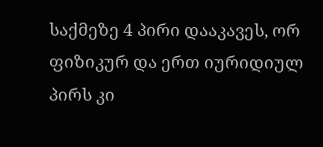საქმეზე 4 პირი დააკავეს, ორ ფიზიკურ და ერთ იურიდიულ პირს კი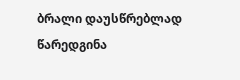ბრალი დაუსწრებლად წარედგინა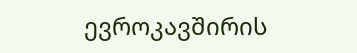ევროკავშირის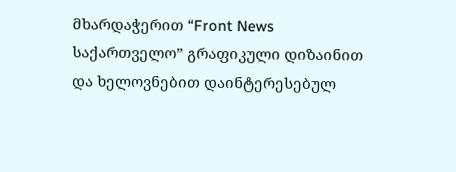მხარდაჭერით “Front News საქართველო” გრაფიკული დიზაინით და ხელოვნებით დაინტერესებულ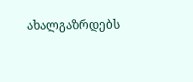ახალგაზრდებს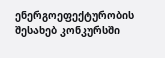ენერგოეფექტურობის შესახებ კონკურსში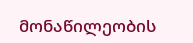მონაწილეობის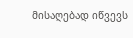მისაღებად იწვევს